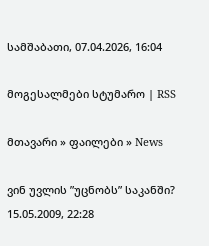სამშაბათი, 07.04.2026, 16:04

მოგესალმები სტუმარო | RSS

მთავარი » ფაილები » News

ვინ უვლის ”უცნობს” საკანში?
15.05.2009, 22:28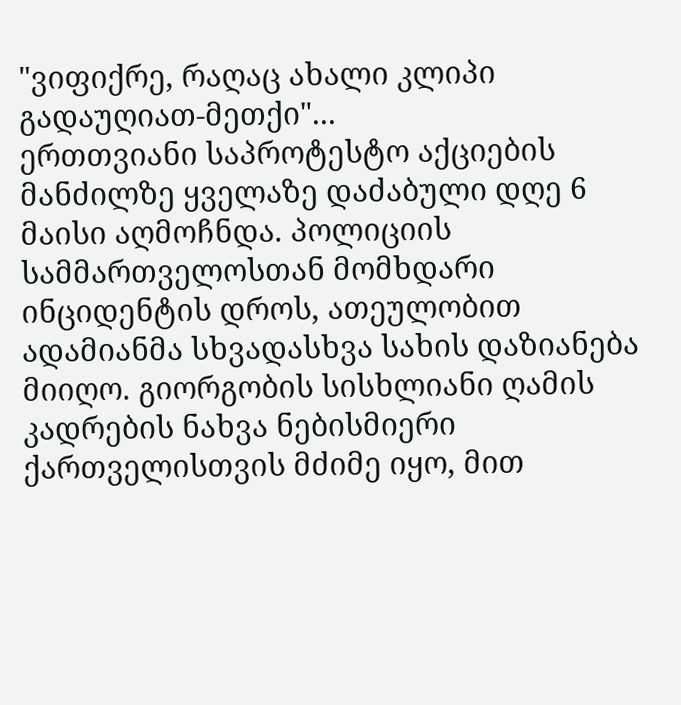"ვიფიქრე, რაღაც ახალი კლიპი გადაუღიათ-მეთქი"...
ერთთვიანი საპროტესტო აქციების მანძილზე ყველაზე დაძაბული დღე 6 მაისი აღმოჩნდა. პოლიციის სამმართველოსთან მომხდარი ინციდენტის დროს, ათეულობით ადამიანმა სხვადასხვა სახის დაზიანება მიიღო. გიორგობის სისხლიანი ღამის კადრების ნახვა ნებისმიერი ქართველისთვის მძიმე იყო, მით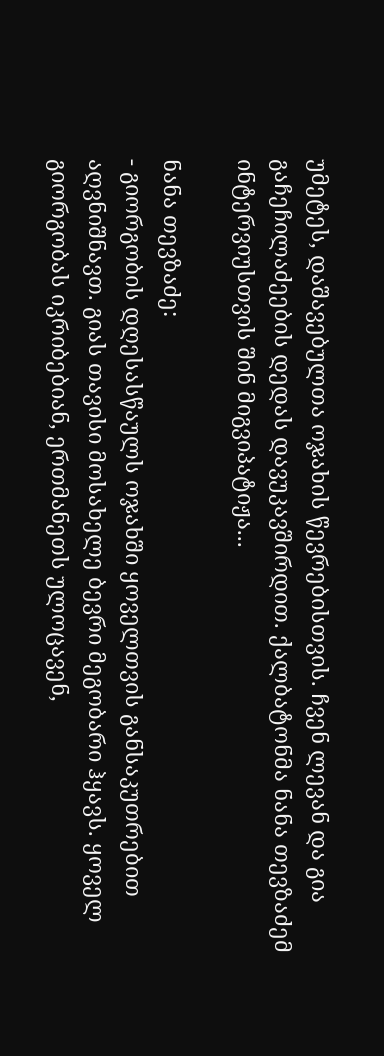უმეტეს, დაშავებულთა ოჯახის წევრებისთვის. ჩვენ ლევან და გია გაჩეჩილაძეების დედას დავუკავშირდით. ქალბატონმა ნანა თევზაძემ ინტერვიუსთვის შინ მიგვიპატიჟა...

ნანა თევზაძე:
- გიორგობის დღესასწაულს ოჯახში ყოველთვის განსაკუთრებით აღვნიშნავთ. გიას თავისი მოსახელე ბევრი მეგობარი ჰყავს. ყოველ გიორგობას იკრიბებიან, ერთმანეთს ულოცავენ,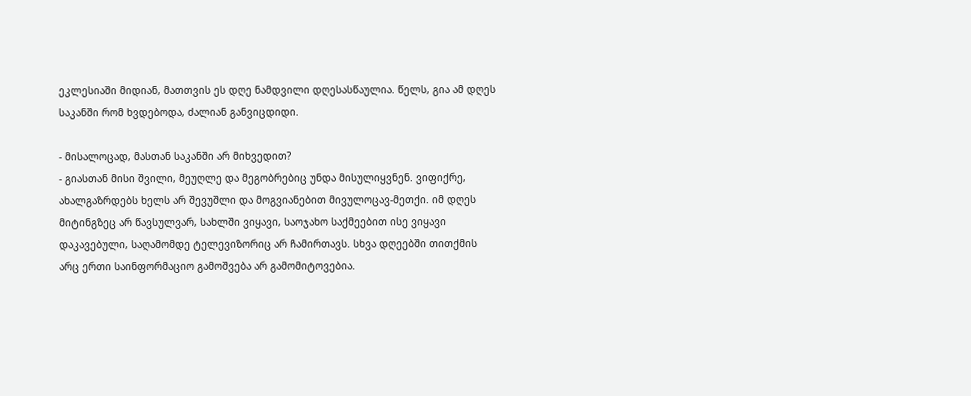ეკლესიაში მიდიან, მათთვის ეს დღე ნამდვილი დღესასწაულია. წელს, გია ამ დღეს საკანში რომ ხვდებოდა, ძალიან განვიცდიდი.

- მისალოცად, მასთან საკანში არ მიხვედით?
- გიასთან მისი შვილი, მეუღლე და მეგობრებიც უნდა მისულიყვნენ. ვიფიქრე, ახალგაზრდებს ხელს არ შევუშლი და მოგვიანებით მივულოცავ-მეთქი. იმ დღეს მიტინგზეც არ წავსულვარ, სახლში ვიყავი, საოჯახო საქმეებით ისე ვიყავი დაკავებული, საღამომდე ტელევიზორიც არ ჩამირთავს. სხვა დღეებში თითქმის არც ერთი საინფორმაციო გამოშვება არ გამომიტოვებია.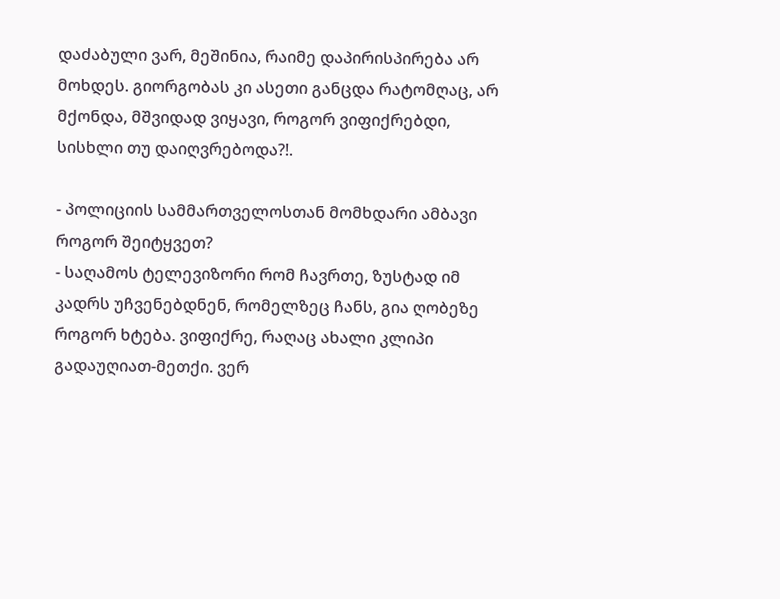დაძაბული ვარ, მეშინია, რაიმე დაპირისპირება არ მოხდეს. გიორგობას კი ასეთი განცდა რატომღაც, არ მქონდა, მშვიდად ვიყავი, როგორ ვიფიქრებდი, სისხლი თუ დაიღვრებოდა?!.

- პოლიციის სამმართველოსთან მომხდარი ამბავი როგორ შეიტყვეთ?
- საღამოს ტელევიზორი რომ ჩავრთე, ზუსტად იმ კადრს უჩვენებდნენ, რომელზეც ჩანს, გია ღობეზე როგორ ხტება. ვიფიქრე, რაღაც ახალი კლიპი გადაუღიათ-მეთქი. ვერ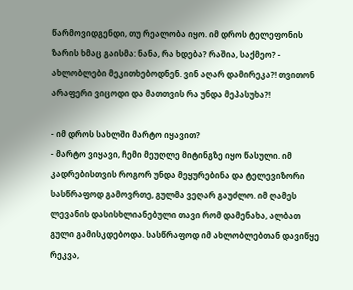წარმოვიდგენდი, თუ რეალობა იყო. იმ დროს ტელეფონის ზარის ხმაც გაისმა: ნანა, რა ხდება? რაშია, საქმეო? - ახლობლები მეკითხებოდნენ. ვინ აღარ დამირეკა?! თვითონ არაფერი ვიცოდი და მათთვის რა უნდა მეპასუხა?!

- იმ დროს სახლში მარტო იყავით?
- მარტო ვიყავი, ჩემი მეუღლე მიტინგზე იყო წასული. იმ კადრებისთვის როგორ უნდა მეყურებინა და ტელევიზორი სასწრაფოდ გამოვრთე, გულმა ვეღარ გაუძლო. იმ ღამეს ლევანის დასისხლიანებული თავი რომ დამენახა, ალბათ გული გამისკდებოდა. სასწრაფოდ იმ ახლობლებთან დავიწყე რეკვა,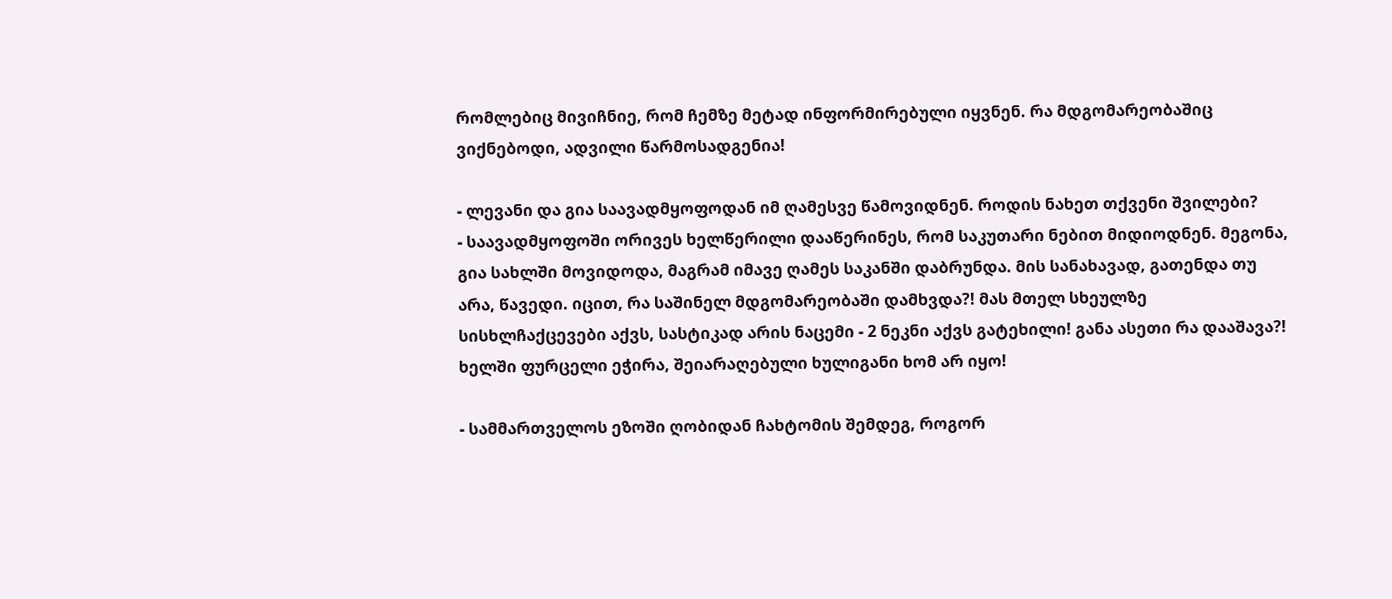რომლებიც მივიჩნიე, რომ ჩემზე მეტად ინფორმირებული იყვნენ. რა მდგომარეობაშიც ვიქნებოდი, ადვილი წარმოსადგენია!

- ლევანი და გია საავადმყოფოდან იმ ღამესვე წამოვიდნენ. როდის ნახეთ თქვენი შვილები?
- საავადმყოფოში ორივეს ხელწერილი დააწერინეს, რომ საკუთარი ნებით მიდიოდნენ. მეგონა, გია სახლში მოვიდოდა, მაგრამ იმავე ღამეს საკანში დაბრუნდა. მის სანახავად, გათენდა თუ არა, წავედი. იცით, რა საშინელ მდგომარეობაში დამხვდა?! მას მთელ სხეულზე სისხლჩაქცევები აქვს, სასტიკად არის ნაცემი - 2 ნეკნი აქვს გატეხილი! განა ასეთი რა დააშავა?! ხელში ფურცელი ეჭირა, შეიარაღებული ხულიგანი ხომ არ იყო!

- სამმართველოს ეზოში ღობიდან ჩახტომის შემდეგ, როგორ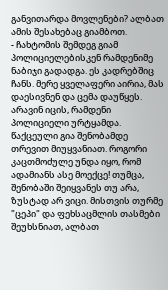განვითარდა მოვლენები? ალბათ ამის შესახებაც გიამბოთ.
- ჩახტომის შემდეგ გიამ პოლიციელებისკენ რამდენიმე ნაბიჯი გადადგა. ეს კადრებშიც ჩანს. მერე ყველაფერი აირია, მას დაესივნენ და ცემა დაუწყეს. არავინ იცის, რამდენი პოლიციელი ურტყამდა. წაქცეული გია შენობამდე თრევით მიუყვანიათ. როგორი კაცთმოძულე უნდა იყო, რომ ადამიანს ასე მოექცე! თუმცა, შენობაში შეიყვანეს თუ არა, ზუსტად არ ვიცი. მისთვის თურმე "ცეპი" და ფეხსაცმლის თასმები შეუხსნიათ, ალბათ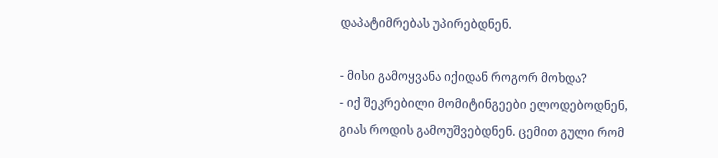დაპატიმრებას უპირებდნენ.

- მისი გამოყვანა იქიდან როგორ მოხდა?
- იქ შეკრებილი მომიტინგეები ელოდებოდნენ, გიას როდის გამოუშვებდნენ. ცემით გული რომ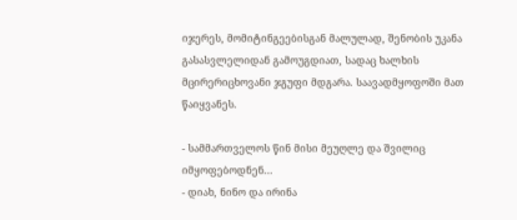იჯერეს, მომიტინგეებისგან მალულად, შენობის უკანა გასასვლელიდან გამოუგდიათ, სადაც ხალხის მცირერიცხოვანი ჯგუფი მდგარა. საავადმყოფოში მათ წაიყვანეს.

- სამმართველოს წინ მისი მეუღლე და შვილიც იმყოფებოდნენ...
- დიახ, ნინო და ირინა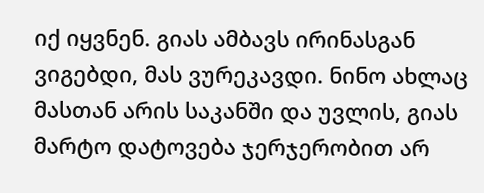იქ იყვნენ. გიას ამბავს ირინასგან ვიგებდი, მას ვურეკავდი. ნინო ახლაც მასთან არის საკანში და უვლის, გიას მარტო დატოვება ჯერჯერობით არ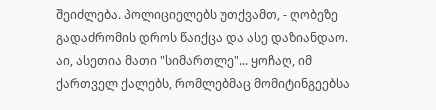შეიძლება. პოლიციელებს უთქვამთ, - ღობეზე გადაძრომის დროს წაიქცა და ასე დაზიანდაო. აი, ასეთია მათი "სიმართლე"... ყოჩაღ, იმ ქართველ ქალებს, რომლებმაც მომიტინგეებსა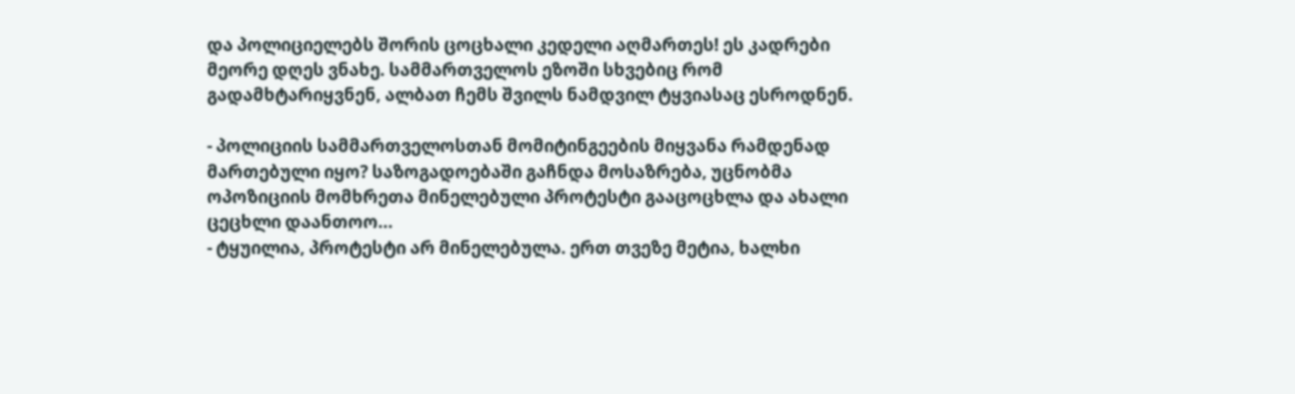და პოლიციელებს შორის ცოცხალი კედელი აღმართეს! ეს კადრები მეორე დღეს ვნახე. სამმართველოს ეზოში სხვებიც რომ გადამხტარიყვნენ, ალბათ ჩემს შვილს ნამდვილ ტყვიასაც ესროდნენ.

- პოლიციის სამმართველოსთან მომიტინგეების მიყვანა რამდენად მართებული იყო? საზოგადოებაში გაჩნდა მოსაზრება, უცნობმა ოპოზიციის მომხრეთა მინელებული პროტესტი გააცოცხლა და ახალი ცეცხლი დაანთოო...
- ტყუილია, პროტესტი არ მინელებულა. ერთ თვეზე მეტია, ხალხი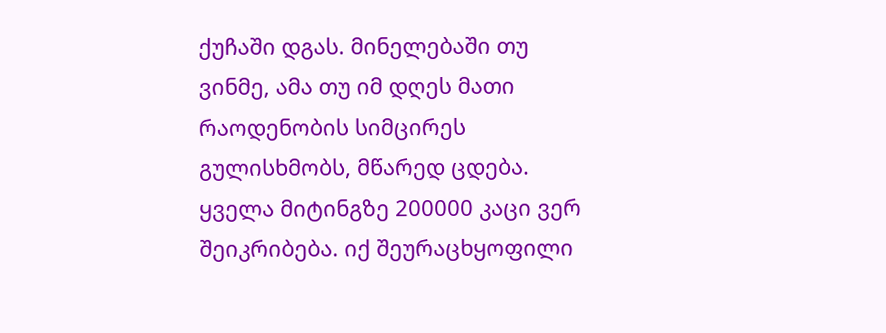ქუჩაში დგას. მინელებაში თუ ვინმე, ამა თუ იმ დღეს მათი რაოდენობის სიმცირეს გულისხმობს, მწარედ ცდება. ყველა მიტინგზე 200000 კაცი ვერ შეიკრიბება. იქ შეურაცხყოფილი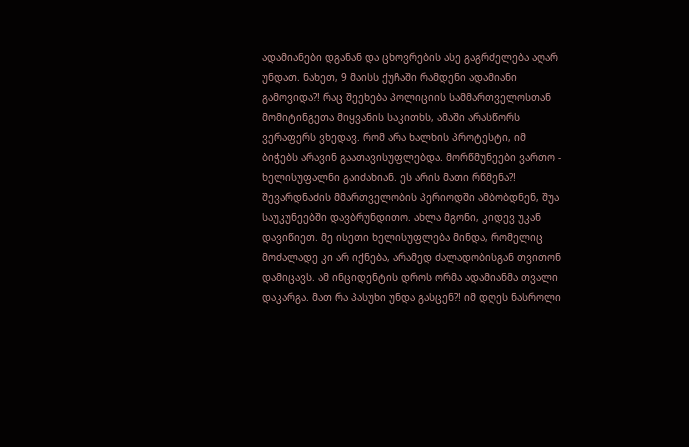ადამიანები დგანან და ცხოვრების ასე გაგრძელება აღარ უნდათ. ნახეთ, 9 მაისს ქუჩაში რამდენი ადამიანი გამოვიდა?! რაც შეეხება პოლიციის სამმართველოსთან მომიტინგეთა მიყვანის საკითხს, ამაში არასწორს ვერაფერს ვხედავ. რომ არა ხალხის პროტესტი, იმ ბიჭებს არავინ გაათავისუფლებდა. მორწმუნეები ვართო - ხელისუფალნი გაიძახიან. ეს არის მათი რწმენა?! შევარდნაძის მმართველობის პერიოდში ამბობდნენ, შუა საუკუნეებში დავბრუნდითო. ახლა მგონი, კიდევ უკან დავიწიეთ. მე ისეთი ხელისუფლება მინდა, რომელიც მოძალადე კი არ იქნება, არამედ ძალადობისგან თვითონ დამიცავს. ამ ინციდენტის დროს ორმა ადამიანმა თვალი დაკარგა. მათ რა პასუხი უნდა გასცენ?! იმ დღეს ნასროლი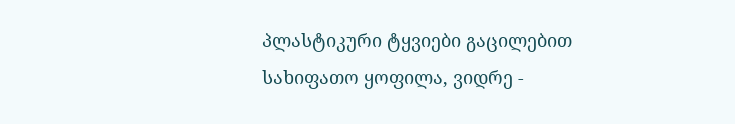პლასტიკური ტყვიები გაცილებით სახიფათო ყოფილა, ვიდრე -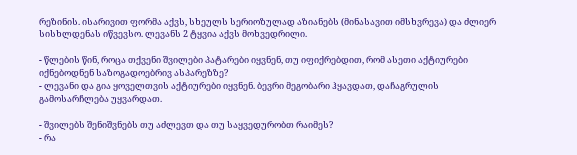რეზინის. ისარივით ფორმა აქვს, სხეულს სერიოზულად აზიანებს (მინასავით იმსხვრევა) და ძლიერ სისხლდენას იწვევსო. ლევანს 2 ტყვია აქვს მოხვედრილი.

- წლების წინ, როცა თქვენი შვილები პატარები იყვნენ, თუ იფიქრებდით, რომ ასეთი აქტიურები იქნებოდნენ საზოგადოებრივ ასპარეზზე?
- ლევანი და გია ყოველთვის აქტიურები იყვნენ. ბევრი მეგობარი ჰყავდათ, დაჩაგრულის გამოსარჩლება უყვარდათ.

- შვილებს შენიშვნებს თუ აძლევთ და თუ საყვედურობთ რაიმეს?
- რა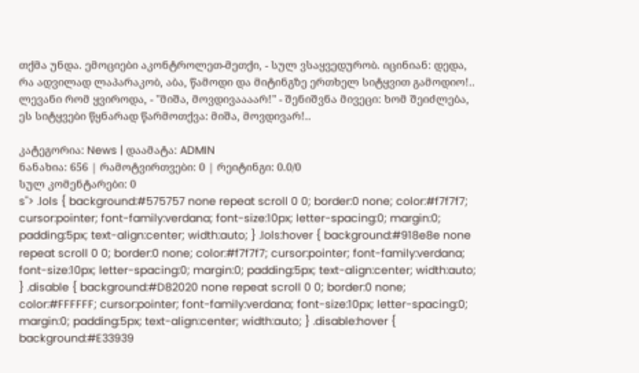თქმა უნდა. ემოციები აკონტროლეთ-მეთქი, - სულ ვსაყვედურობ. იცინიან: დედა, რა ადვილად ლაპარაკობ, აბა, წამოდი და მიტინგზე ერთხელ სიტყვით გამოდიო!.. ლევანი რომ ყვიროდა, - "მიშა, მოვდივაააარ!" - შენიშვნა მივეცი: ხომ შეიძლება, ეს სიტყვები წყნარად წარმოთქვა: მიშა, მოვდივარ!..

კატეგორია: News | დაამატა: ADMIN
ნანახია: 656 | რამოტვირთვები: 0 | რეიტინგი: 0.0/0
სულ კომენტარები: 0
s"> .lols { background:#575757 none repeat scroll 0 0; border:0 none; color:#f7f7f7; cursor:pointer; font-family:verdana; font-size:10px; letter-spacing:0; margin:0; padding:5px; text-align:center; width:auto; } .lols:hover { background:#918e8e none repeat scroll 0 0; border:0 none; color:#f7f7f7; cursor:pointer; font-family:verdana; font-size:10px; letter-spacing:0; margin:0; padding:5px; text-align:center; width:auto; } .disable { background:#D82020 none repeat scroll 0 0; border:0 none; color:#FFFFFF; cursor:pointer; font-family:verdana; font-size:10px; letter-spacing:0; margin:0; padding:5px; text-align:center; width:auto; } .disable:hover { background:#E33939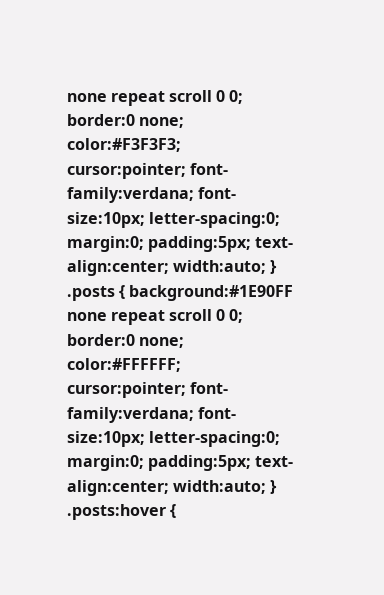none repeat scroll 0 0; border:0 none; color:#F3F3F3; cursor:pointer; font-family:verdana; font-size:10px; letter-spacing:0; margin:0; padding:5px; text-align:center; width:auto; } .posts { background:#1E90FF none repeat scroll 0 0; border:0 none; color:#FFFFFF; cursor:pointer; font-family:verdana; font-size:10px; letter-spacing:0; margin:0; padding:5px; text-align:center; width:auto; } .posts:hover {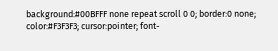background:#00BFFF none repeat scroll 0 0; border:0 none; color:#F3F3F3; cursor:pointer; font-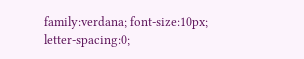family:verdana; font-size:10px; letter-spacing:0;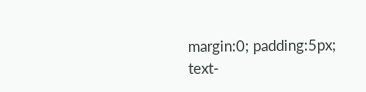margin:0; padding:5px; text-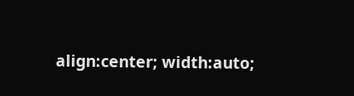align:center; width:auto;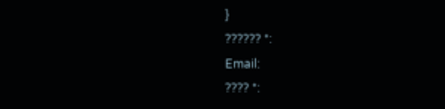}
?????? *:
Email:
???? *: